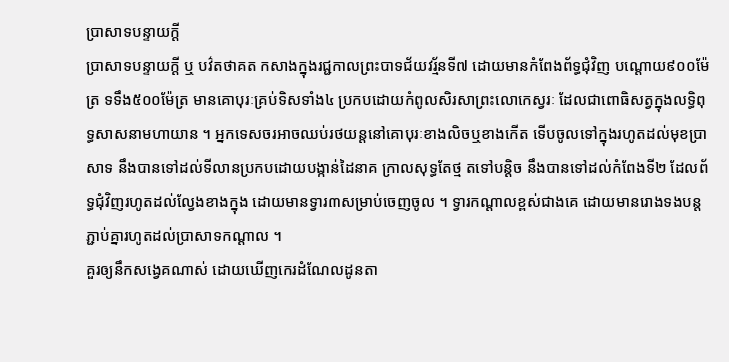ប្រាសាទបន្ទាយក្ដី
ប្រាសាទបន្ទាយក្ដី ឬ បវ៌តថាគត កសាងក្នុងរជ្ជកាលព្រះបាទជ័យវរ្ម័នទី៧ ដោយមានកំពែងព័ទ្ធជុំវិញ បណ្ដោយ៩០០ម៉ែត្រ ទទឹង៥០០ម៉ែត្រ មានគោបុរៈគ្រប់ទិសទាំង៤ ប្រកបដោយកំពូលសិរសាព្រះលោកេស្វរៈ ដែលជាពោធិសត្វក្នុងលទ្ធិពុទ្ធសាសនាមហាយាន ។ អ្នកទេសចរអាចឈប់រថយន្តនៅគោបុរៈខាងលិចឬខាងកើត ទើបចូលទៅក្នុងរហូតដល់មុខប្រាសាទ នឹងបានទៅដល់ទីលានប្រកបដោយបង្កាន់ដៃនាគ ក្រាលសុទ្ធតែថ្ម តទៅបន្ដិច នឹងបានទៅដល់កំពែងទី២ ដែលព័ទ្ធជុំវិញរហូតដល់ល្វែងខាងក្នុង ដោយមានទ្វារ៣សម្រាប់ចេញចូល ។ ទ្វារកណ្ដាលខ្ពស់ជាងគេ ដោយមានរោងទងបន្តភ្ជាប់គ្នារហូតដល់ប្រាសាទកណ្ដាល ។
គួរឲ្យនឹកសង្វេគណាស់ ដោយឃើញកេរដំណែលដូនតា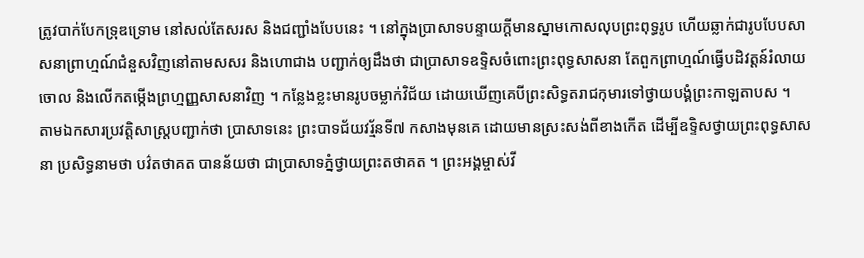ត្រូវបាក់បែកទ្រុឌទ្រោម នៅសល់តែសរស និងជញ្ជាំងបែបនេះ ។ នៅក្នុងប្រាសាទបន្ទាយក្ដីមានស្នាមកោសលុបព្រះពុទ្ធរូប ហើយឆ្លាក់ជារូបបែបសាសនាព្រាហ្មណ៍ជំនួសវិញនៅតាមសសរ និងហោជាង បញ្ជាក់ឲ្យដឹងថា ជាប្រាសាទឧទ្ទិសចំពោះព្រះពុទ្ធសាសនា តែពួកព្រាហ្មណ៍ធ្វើបដិវត្ដន៍រំលាយចោល និងលើកតម្កើងព្រហ្មញ្ញសាសនាវិញ ។ កន្លែងខ្លះមានរូបចម្លាក់វិជ័យ ដោយឃើញគេបីព្រះសិទ្ធតរាជកុមារទៅថ្វាយបង្គំព្រះកាឡតាបស ។
តាមឯកសារប្រវត្ដិសាស្ដ្របញ្ជាក់ថា ប្រាសាទនេះ ព្រះបាទជ័យវរ្ម័នទី៧ កសាងមុនគេ ដោយមានស្រះសង់ពីខាងកើត ដើម្បីឧទ្ទិសថ្វាយព្រះពុទ្ធសាសនា ប្រសិទ្ធនាមថា បវ៌តថាគត បានន័យថា ជាប្រាសាទភ្នំថ្វាយព្រះតថាគត ។ ព្រះអង្គម្ចាស់វី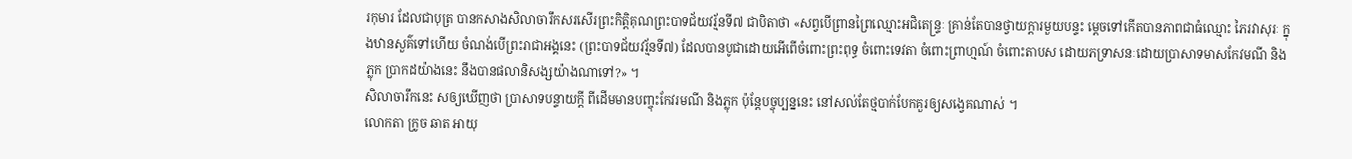រកុមារ ដែលជាបុត្រ បានកសាងសិលាចារឹកសរសើរព្រះកិត្ដិគុណព្រះបាទជ័យវរ្ម័នទី៧ ជាបិតាថា «សព្វបើព្រានព្រៃឈ្មោះអជិតេន្ទ្រៈ គ្រាន់តែបានថ្វាយក្ដារមួយបន្ទះ ម្ដេចទៅកើតបានភាពជាធំឈ្មោះ ភៃរវាសុរៈ ក្នុងឋានសួគ៌ទៅហើយ ចំណង់បើព្រះរាជាអង្គនេះ (ព្រះបាទជ័យវរ្ម័នទី៧) ដែលបានបូជាដោយអើពើចំពោះព្រះពុទ្ធ ចំពោះទេវតា ចំពោះព្រាហ្មណ៍ ចំពោះតាបស ដោយភទ្រាសនៈដោយប្រាសាទមាសកែវមណី និងភ្លុក ប្រាកដយ៉ាងនេះ នឹងបានផលានិសង្សយ៉ាងណាទៅ?» ។
សិលាចារឹកនេះ សឲ្យឃើញថា ប្រាសាទបន្ទាយក្ដី ពីដើមមានបញ្ចុះកែវរមណី និងភ្លុក ប៉ុន្ដែបច្ចុប្បន្ននេះ នៅសល់តែថ្មបាក់បែកគួរឲ្យសង្វេគណាស់ ។
លោកតា ក្រូច ឆាត អាយុ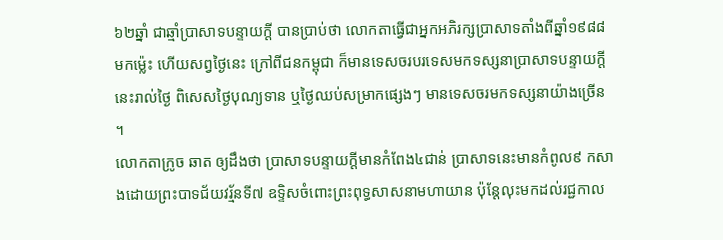៦២ឆ្នាំ ជាឆ្មាំប្រាសាទបន្ទាយក្ដី បានប្រាប់ថា លោកតាធ្វើជាអ្នកអភិរក្សប្រាសាទតាំងពីឆ្នាំ១៩៨៨ មកម្ល៉េះ ហើយសព្វថ្ងៃនេះ ក្រៅពីជនកម្ពុជា ក៏មានទេសចរបរទេសមកទស្សនាប្រាសាទបន្ទាយក្ដីនេះរាល់ថ្ងៃ ពិសេសថ្ងៃបុណ្យទាន ឬថ្ងៃឈប់សម្រាកផ្សេងៗ មានទេសចរមកទស្សនាយ៉ាងច្រើន ។
លោកតាក្រូច ឆាត ឲ្យដឹងថា ប្រាសាទបន្ទាយក្ដីមានកំពែង៤ជាន់ ប្រាសាទនេះមានកំពូល៩ កសាងដោយព្រះបាទជ័យវរ្ម័នទី៧ ឧទ្ទិសចំពោះព្រះពុទ្ធសាសនាមហាយាន ប៉ុន្ដែលុះមកដល់រជ្ជកាល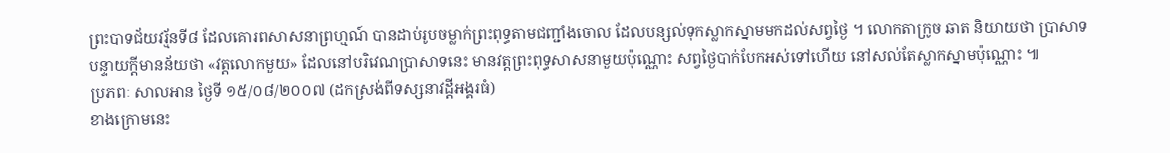ព្រះបាទជ័យវរ្ម័នទី៨ ដែលគោរពសាសនាព្រហ្មណ៍ បានដាប់រូបចម្លាក់ព្រះពុទ្ធតាមជញ្ជាំងចោល ដែលបន្សល់ទុកស្លាកស្នាមមកដល់សព្វថ្ងៃ ។ លោកតាក្រូច ឆាត និយាយថា ប្រាសាទបន្ទាយក្ដីមានន័យថា «វត្ដលោកមួយ» ដែលនៅបរិវេណប្រាសាទនេះ មានវត្ដព្រះពុទ្ធសាសនាមួយប៉ុណ្ណោះ សព្វថ្ងៃបាក់បែកអស់ទៅហើយ នៅសល់តែស្លាកស្នាមប៉ុណ្ណោះ ៕
ប្រភពៈ សាលអាន ថ្ងៃទី ១៥/០៨/២០០៧ (ដកស្រង់ពីទស្សនាវដ្ដីអង្គរធំ)
ខាងក្រោមនេះ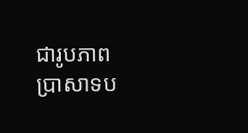ជារូបភាពប្រាសាទប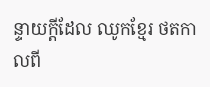ន្ទាយក្ដីដែល ឈូកខ្មែរ ថតកាលពី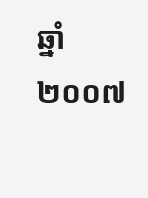ឆ្នាំ២០០៧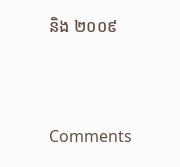និង ២០០៩



Comments